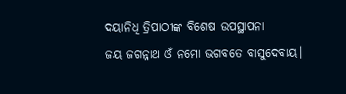ଦୟାନିଧି ତ୍ରିପାଠୀଙ୍କ ବିଶେଷ ଉପସ୍ଥାପନା
ଜୟ ଜଗନ୍ନାଥ ଓଁ ନମୋ ଭଗବତେ ବାସୁଦେବାୟ।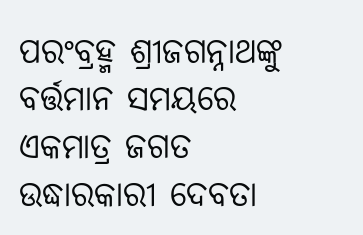ପରଂବ୍ରହ୍ମ ଶ୍ରୀଜଗନ୍ନାଥଙ୍କୁ ବର୍ତ୍ତମାନ ସମୟରେ ଏକମାତ୍ର ଜଗତ ଉଦ୍ଧାରକାରୀ ଦେବତା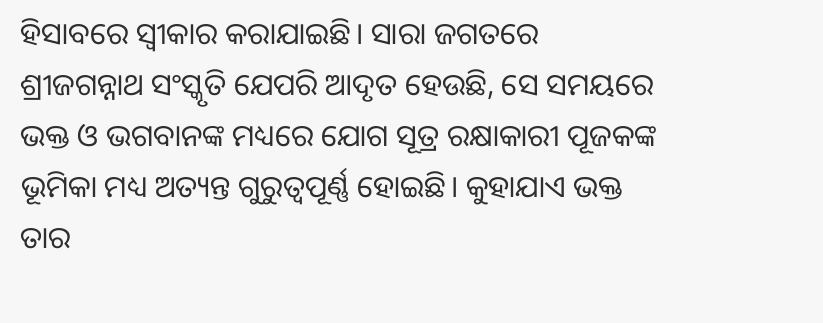ହିସାବରେ ସ୍ୱୀକାର କରାଯାଇଛି। ସାରା ଜଗତରେ ଶ୍ରୀଜଗନ୍ନାଥ ସଂସ୍କୃତି ଯେପରି ଆଦୃତ ହେଉଛି, ସେ ସମୟରେ ଭକ୍ତ ଓ ଭଗବାନଙ୍କ ମଧ୍ୟରେ ଯୋଗ ସୂତ୍ର ରକ୍ଷାକାରୀ ପୂଜକଙ୍କ ଭୂମିକା ମଧ୍ୟ ଅତ୍ୟନ୍ତ ଗୁରୁତ୍ୱପୂର୍ଣ୍ଣ ହୋଇଛି। କୁହାଯାଏ ଭକ୍ତ ତାର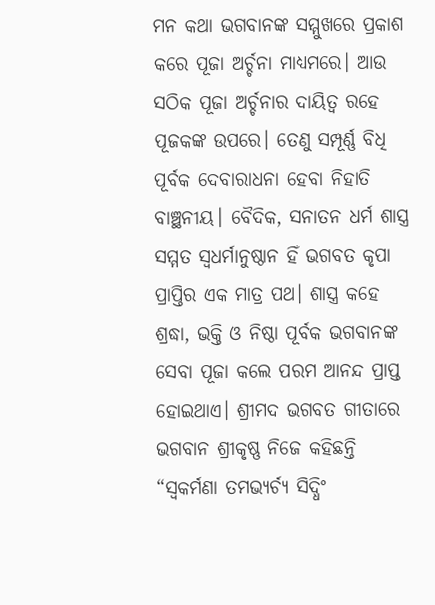ମନ କଥା ଭଗବାନଙ୍କ ସମ୍ମୁଖରେ ପ୍ରକାଶ କରେ ପୂଜା ଅର୍ଚ୍ଚନା ମାଧ୍ୟମରେ। ଆଉ ସଠିକ ପୂଜା ଅର୍ଚ୍ଚନାର ଦାୟିତ୍ଵ ରହେ ପୂଜକଙ୍କ ଉପରେ। ତେଣୁ ସମ୍ପୂର୍ଣ୍ଣ ବିଧି ପୂର୍ବକ ଦେବାରାଧନା ହେବା ନିହାତି ବାଞ୍ଛନୀୟ। ବୈଦିକ, ସନାତନ ଧର୍ମ ଶାସ୍ତ୍ର ସମ୍ମତ ସ୍ୱଧର୍ମାନୁଷ୍ଠାନ ହିଁ ଭଗବତ କୃପା ପ୍ରାପ୍ତିର ଏକ ମାତ୍ର ପଥ। ଶାସ୍ତ୍ର କହେ ଶ୍ରଦ୍ଧା, ଭକ୍ତି ଓ ନିଷ୍ଠା ପୂର୍ବକ ଭଗବାନଙ୍କ ସେବା ପୂଜା କଲେ ପରମ ଆନନ୍ଦ ପ୍ରାପ୍ତ ହୋଇଥାଏ। ଶ୍ରୀମଦ ଭଗବତ ଗୀତାରେ ଭଗବାନ ଶ୍ରୀକୃଷ୍ଣ ନିଜେ କହିଛନ୍ତି “ସ୍ଵକର୍ମଣା ତମଭ୍ୟର୍ଚ୍ୟ ସିଦ୍ଧିଂ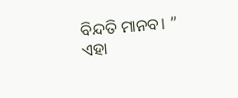ବିନ୍ଦତି ମାନବ। ” ଏହା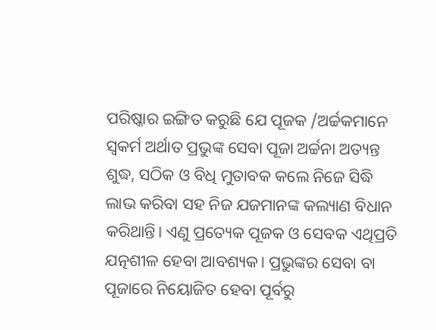ପରିଷ୍କାର ଇଙ୍ଗିତ କରୁଛି ଯେ ପୂଜକ /ଅର୍ଚ୍ଚକମାନେ ସ୍ଵକର୍ମ ଅର୍ଥାତ ପ୍ରଭୁଙ୍କ ସେବା ପୂଜା ଅର୍ଚ୍ଚନା ଅତ୍ୟନ୍ତ ଶୁଦ୍ଧ, ସଠିକ ଓ ବିଧି ମୁତାବକ କଲେ ନିଜେ ସିଦ୍ଧି ଲାଭ କରିବା ସହ ନିଜ ଯଜମାନଙ୍କ କଲ୍ୟାଣ ବିଧାନ କରିଥାନ୍ତି। ଏଣୁ ପ୍ରତ୍ୟେକ ପୂଜକ ଓ ସେବକ ଏଥିପ୍ରତି ଯତ୍ନଶୀଳ ହେବା ଆବଶ୍ୟକ। ପ୍ରଭୁଙ୍କର ସେବା ବା ପୂଜାରେ ନିୟୋଜିତ ହେବା ପୂର୍ବରୁ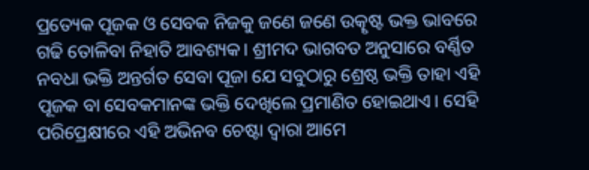ପ୍ରତ୍ୟେକ ପୂଜକ ଓ ସେବକ ନିଜକୁ ଜଣେ ଜଣେ ଉତ୍କୃଷ୍ଟ ଭକ୍ତ ଭାବରେ ଗଢି ତୋଳିବା ନିହାତି ଆବଶ୍ୟକ। ଶ୍ରୀମଦ ଭାଗବତ ଅନୁସାରେ ବର୍ଣ୍ଣିତ ନବଧା ଭକ୍ତି ଅନ୍ତର୍ଗତ ସେବା ପୂଜା ଯେ ସବୁଠାରୁ ଶ୍ରେଷ୍ଠ ଭକ୍ତି ତାହା ଏହି ପୂଜକ ବା ସେବକମାନଙ୍କ ଭକ୍ତି ଦେଖିଲେ ପ୍ରମାଣିତ ହୋଇଥାଏ। ସେହି ପରିପ୍ରେକ୍ଷୀରେ ଏହି ଅଭିନବ ଚେଷ୍ଟା ଦ୍ୱାରା ଆମେ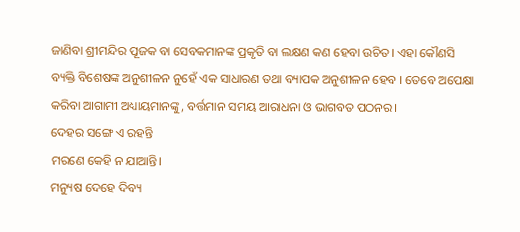ଜାଣିବା ଶ୍ରୀମନ୍ଦିର ପୂଜକ ବା ସେବକମାନଙ୍କ ପ୍ରକୃତି ବା ଲକ୍ଷଣ କଣ ହେବା ଉଚିତ। ଏହା କୌଣସି ବ୍ୟକ୍ତି ବିଶେଷଙ୍କ ଅନୁଶୀଳନ ନୁହେଁ ଏକ ସାଧାରଣ ତଥା ବ୍ୟାପକ ଅନୁଶୀଳନ ହେବ । ତେବେ ଅପେକ୍ଷା କରିବା ଆଗାମୀ ଅଧ୍ୟାୟମାନଙ୍କୁ, ବର୍ତ୍ତମାନ ସମୟ ଆରାଧନା ଓ ଭାଗବତ ପଠନର।
ଦେହର ସଙ୍ଗେ ଏ ରହନ୍ତି
ମରଣେ କେହି ନ ଯାଆନ୍ତି।
ମନ୍ୟୁଷ ଦେହେ ଦିବ୍ୟ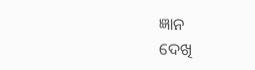ଜ୍ଞାନ
ଦେଖି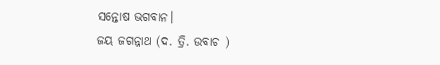ସନ୍ତୋଷ ଭଗବାନ।
ଜୟ ଜଗନ୍ନାଥ (ଦ. ତ୍ରି. ଉବାଚ )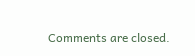Comments are closed.